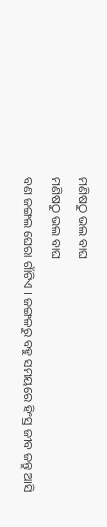ମଣିଷଠୁ ଭଲ ବାଘ
ମଣିଷଠୁ ଭଲ ବାଘ
ବଣ ଜଙ୍ଗଲ ଘେରା ଗାଁଟିଏ । ଜଙ୍ଗଳରୁ ବହୁ ସମୟରେ ହିଂସ୍ର ଜୀବ ଜନ୍ତୁ ଆସି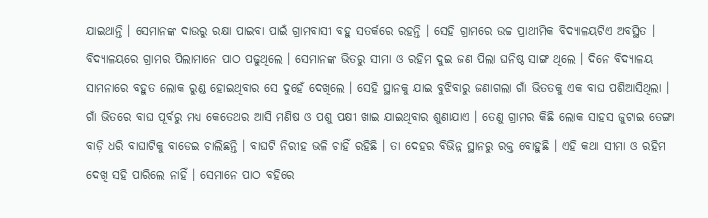ଯାଇଥାନ୍ତି । ସେମାନଙ୍କ ଦାଉରୁ ରକ୍ଷା ପାଇବା ପାଇଁ ଗ୍ରାମବାସୀ ବହୁ ସତର୍କରେ ରହନ୍ତି । ସେହି ଗ୍ରାମରେ ଉଚ୍ଚ ପ୍ରାଥୀମିକ ବିଦ୍ୟାଳୟଟିଏ ଅବସ୍ଥିତ । ବିଦ୍ୟାଳୟରେ ଗ୍ରାମର ପିଲାମାନେ ପାଠ ପଢୁଥିଲେ । ସେମାନଙ୍କ ଭିତରୁ ସୀମା ଓ ରହିମ ଦୁଇ ଜଣ ପିଲା ଘନିଷ୍ଠ ସାଙ୍ଗ ଥିଲେ । ଦିନେ ବିଦ୍ୟାଳୟ ସାମନାରେ ବହୁତ ଲୋକ ରୁଣ୍ଡ ହୋଇଥିବାର ସେ ଦୁହେଁ ଦେଖିଲେ । ସେହି ସ୍ଥାନକୁ ଯାଇ ବୁଝିବାରୁ ଜଣାଗଲା ଗାଁ ଭିତତକୁ ଏକ ବାଘ ପଶିଆସିଥିଲା । ଗାଁ ଭିତରେ ବାଘ ପୂର୍ବରୁ ମଧ୍ୟ କେତେଥର ଆସି ମଣିଷ ଓ ପଶୁ ପକ୍ଷୀ ଖାଇ ଯାଇଥିବାର ଶୁଣାଯାଏ । ତେଣୁ ଗ୍ରାମର କିଛି ଲୋକ ସାହସ ଜୁଟାଇ ତେଙ୍ଗା ବାଡ଼ି ଧରି ବାଘାଟିକୁ ବାଡେଇ ଚାଲିଛନ୍ତି । ବାଘଟି ନିରୀହ ଭଳି ଚାହିଁ ରହିଛି । ତା ଦେହର ବିଭିନ୍ନ ସ୍ଥାନରୁ ରକ୍ତ ବୋହୁଛି । ଏହି କଥା ସୀମା ଓ ରହିମ ଦେଖି ସହି ପାରିଲେ ନାହିଁ । ସେମାନେ ପାଠ ବହିରେ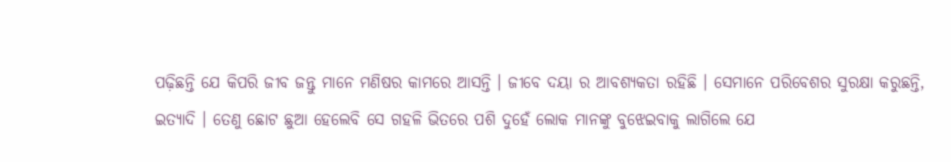ପଢ଼ିଛନ୍ତି ଯେ କିପରି ଜୀବ ଜନ୍ତୁ ମାନେ ମଣିଷର କାମରେ ଆସନ୍ତି । ଜୀବେ ଦୟା ର ଆବଶ୍ୟକତା ରହିଛି । ସେମାନେ ପରିବେଶର ସୁରକ୍ଷା କରୁଛନ୍ତି, ଇତ୍ୟାଦି । ତେଣୁ ଛୋଟ ଛୁଆ ହେଲେବି ସେ ଗହଳି ଭିତରେ ପଶି ଦୁହେଁ ଲୋକ ମାନଙ୍କୁ ବୁଝେଇବାକୁ ଲାଗିଲେ ଯେ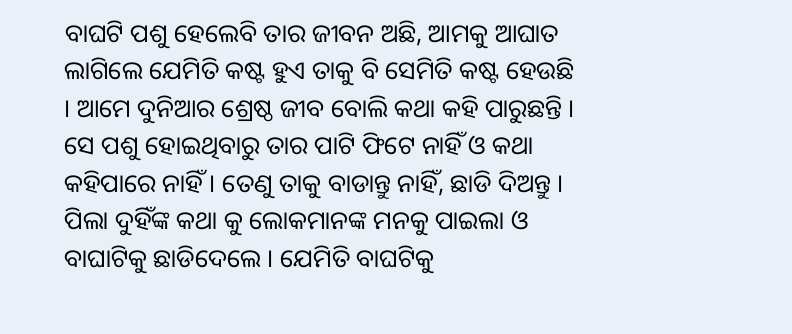ବାଘଟି ପଶୁ ହେଲେବି ତାର ଜୀବନ ଅଛି, ଆମକୁ ଆଘାତ ଲାଗିଲେ ଯେମିତି କଷ୍ଟ ହୁଏ ତାକୁ ବି ସେମିତି କଷ୍ଟ ହେଉଛି । ଆମେ ଦୁନିଆର ଶ୍ରେଷ୍ଠ ଜୀବ ବୋଲି କଥା କହି ପାରୁଛନ୍ତି । ସେ ପଶୁ ହୋଇଥିବାରୁ ତାର ପାଟି ଫିଟେ ନାହିଁ ଓ କଥା କହିପାରେ ନାହିଁ । ତେଣୁ ତାକୁ ବାଡାନ୍ତୁ ନାହିଁ, ଛାଡି ଦିଅନ୍ତୁ । ପିଲା ଦୁହିଁଙ୍କ କଥା କୁ ଲୋକମାନଙ୍କ ମନକୁ ପାଇଲା ଓ ବାଘାଟିକୁ ଛାଡିଦେଲେ । ଯେମିତି ବାଘଟିକୁ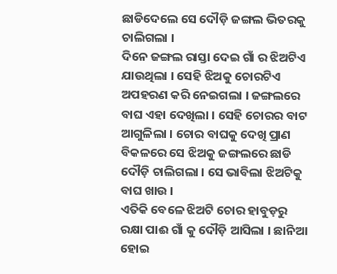ଛାଡିଦେଲେ ସେ ଦୌଡ଼ି ଜଙ୍ଗଲ ଭିତରକୁ ଚାଲିଗଲା ।
ଦିନେ ଜଙ୍ଗଲ ରାସ୍ତା ଦେଇ ଗାଁ ର ଝିଅଟିଏ ଯାଉଥିଲା । ସେହି ଝିଅକୁ ଚୋରଟିଏ ଅପହରଣ କରି ନେଇଗଲା । ଜଙ୍ଗଲରେ ବାଘ ଏହା ଦେଖିଲା । ସେହି ଚୋରର ବାଟ ଆଗୁଳିଲା । ଚୋର ବାଘକୁ ଦେଖି ପ୍ରାଣ ବିକଳରେ ସେ ଝିଅକୁ ଜଙ୍ଗଲରେ ଛାଡି ଦୌଡ଼ି ଚାଲିଗଲା । ସେ ଭାବିଲା ଝିଅଟିକୁ ବାଘ ଖାଉ ।
ଏତିକି ବେଳେ ଝିଅଟି ଚୋର ହାବୁଡ଼ରୁ ରକ୍ଷା ପାଈ ଗାଁ କୁ ଦୌଡ଼ି ଆସିଲା । ଛାନିଆ ହୋଇ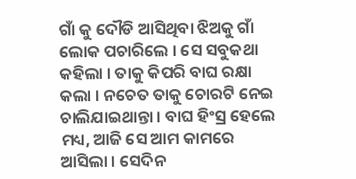ଗାଁ କୁ ଦୌଡି ଆସିଥିବା ଝିଅକୁ ଗାଁ ଲୋକ ପଚାରିଲେ । ସେ ସବୁକଥା କହିଲା । ତାକୁ କିପରି ବାଘ ରକ୍ଷା କଲା । ନଚେତ ତାକୁ ଚୋରଟି ନେଇ ଚାଲିଯାଇଥାନ୍ତା । ବାଘ ହିଂସ୍ର ହେଲେ ମଧ୍ୟ, ଆଜି ସେ ଆମ କାମରେ ଆସିଲା । ସେଦିନ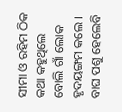ସୀମା ଓ ରହିମ ଠିକ କଥା କହୁଥିଲେ ବୋଲି ଗାଁ ଲୋକ ହୃଦୟଙ୍ଗମ କଲେ । ବାଘ ପଶୁ ହେଲେବି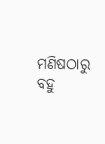ମଣିଷଠାରୁ ବହୁ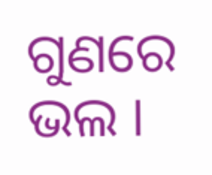ଗୁଣରେ ଭଲ ।